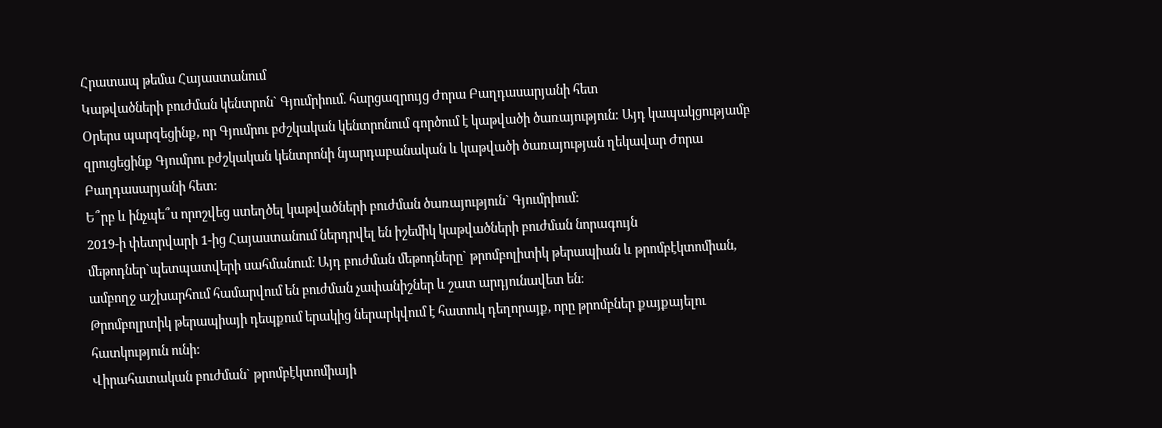Հրատապ թեմա Հայաստանում
Կաթվածների բուժման կենտրոն` Գյումրիում. հարցազրույց Ժորա Բաղդասարյանի հետ
Օրերս պարզեցինք, որ Գյումրու բժշկական կենտրոնում գործում է կաթվածի ծառայություն: Այդ կապակցությամբ զրուցեցինք Գյումրու բժշկական կենտրոնի նյարդաբանական և կաթվածի ծառայության ղեկավար Ժորա Բաղդասարյանի հետ:
Ե՞րբ և ինչպե՞ս որոշվեց ստեղծել կաթվածների բուժման ծառայություն` Գյումրիում:
2019-ի փետրվարի 1-ից Հայաստանում ներդրվել են իշեմիկ կաթվածների բուժման նորագույն մեթոդներ`պետպատվերի սահմանում։ Այդ բուժման մեթոդները` թրոմբոլիտիկ թերապիան և թրոմբէկտոմիան, ամբողջ աշխարհում համարվում են բուժման չափանիշներ և շատ արդյունավետ են։
Թրոմբոլրտիկ թերապիայի դեպքում երակից ներարկվում է հատուկ դեղորայք, որը թրոմբներ քայքայելու հատկություն ունի:
Վիրահատական բուժման` թրոմբէկտոմիայի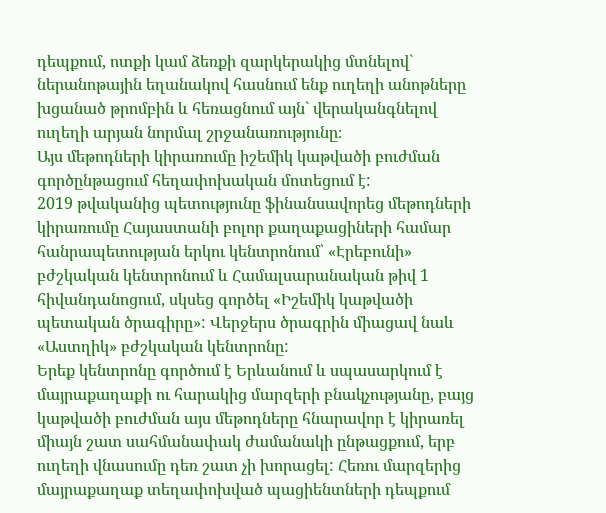դեպքում, ոտքի կամ ձեռքի զարկերակից մտնելով` ներանոթային եղանակով հասնում ենք ուղեղի անոթները խցանած թրոմբին և հեռացնում այն` վերականգնելով ուղեղի արյան նորմալ շրջանառությունը։
Այս մեթոդների կիրառումը իշեմիկ կաթվածի բուժման գործընթացում հեղափոխական մոտեցում է:
2019 թվականից պետությունը ֆինանսավորեց մեթոդների կիրառումը Հայաստանի բոլոր քաղաքացիների համար հանրապետության երկու կենտրոնում՝ «Էրեբունի» բժշկական կենտրոնում և Համալսարանական թիվ 1 հիվանդանոցում, սկսեց գործել «Իշեմիկ կաթվածի պետական ծրագիրը»: Վերջերս ծրագրին միացավ նաև «Աստղիկ» բժշկական կենտրոնը:
Երեք կենտրոնը գործում է Երևանում և սպասարկում է մայրաքաղաքի ու հարակից մարզերի բնակչությանը, բայց կաթվածի բուժման այս մեթոդները հնարավոր է կիրառել միայն շատ սահմանափակ ժամանակի ընթացքում, երբ ուղեղի վնասումը դեռ շատ չի խորացել: Հեռու մարզերից մայրաքաղաք տեղափոխված պացիենտների դեպքում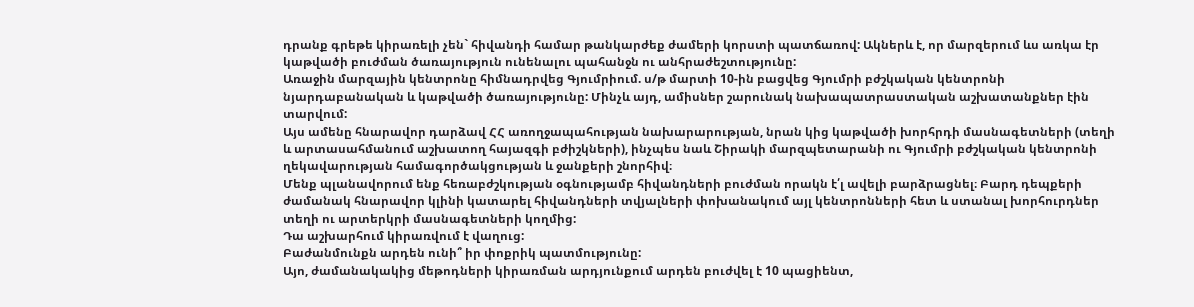դրանք գրեթե կիրառելի չեն` հիվանդի համար թանկարժեք ժամերի կորստի պատճառով: Ակներև է, որ մարզերում ևս առկա էր կաթվածի բուժման ծառայություն ունենալու պահանջն ու անհրաժեշտությունը:
Առաջին մարզային կենտրոնը հիմնադրվեց Գյումրիում. ս/թ մարտի 10-ին բացվեց Գյումրի բժշկական կենտրոնի նյարդաբանական և կաթվածի ծառայությունը: Մինչև այդ, ամիսներ շարունակ նախապատրաստական աշխատանքներ էին տարվում:
Այս ամենը հնարավոր դարձավ ՀՀ առողջապահության նախարարության, նրան կից կաթվածի խորհրդի մասնագետների (տեղի և արտասահմանում աշխատող հայազգի բժիշկների), ինչպես նաև Շիրակի մարզպետարանի ու Գյումրի բժշկական կենտրոնի ղեկավարության համագործակցության և ջանքերի շնորհիվ։
Մենք պլանավորում ենք հեռաբժշկության օգնությամբ հիվանդների բուժման որակն է՛լ ավելի բարձրացնել։ Բարդ դեպքերի ժամանակ հնարավոր կլինի կատարել հիվանդների տվյալների փոխանակում այլ կենտրոնների հետ և ստանալ խորհուրդներ տեղի ու արտերկրի մասնագետների կողմից:
Դա աշխարհում կիրառվում է վաղուց:
Բաժանմունքն արդեն ունի՞ իր փոքրիկ պատմությունը:
Այո, ժամանակակից մեթոդների կիրառման արդյունքում արդեն բուժվել է 10 պացիենտ,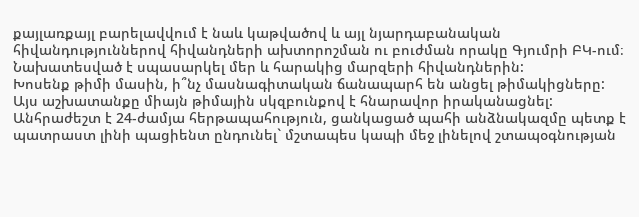քայլառքայլ բարելավվում է նաև կաթվածով և այլ նյարդաբանական հիվանդություններով հիվանդների ախտորոշման ու բուժման որակը Գյումրի ԲԿ-ում։ Նախատեսված է սպասարկել մեր և հարակից մարզերի հիվանդներին:
Խոսենք թիմի մասին, ի՞նչ մասնագիտական ճանապարհ են անցել թիմակիցները:
Այս աշխատանքը միայն թիմային սկզբունքով է հնարավոր իրականացնել: Անհրաժեշտ է 24-ժամյա հերթապահություն, ցանկացած պահի անձնակազմը պետք է պատրաստ լինի պացիենտ ընդունել` մշտապես կապի մեջ լինելով շտապօգնության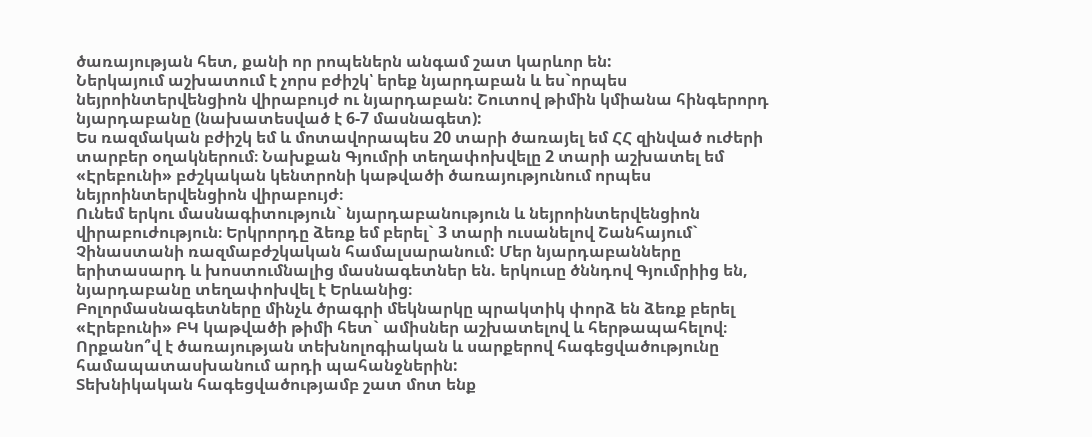ծառայության հետ, քանի որ րոպեներն անգամ շատ կարևոր են:
Ներկայում աշխատում է չորս բժիշկ՝ երեք նյարդաբան և ես`որպես նեյրոինտերվենցիոն վիրաբույժ ու նյարդաբան: Շուտով թիմին կմիանա հինգերորդ նյարդաբանը (նախատեսված է 6-7 մասնագետ):
Ես ռազմական բժիշկ եմ և մոտավորապես 20 տարի ծառայել եմ ՀՀ զինված ուժերի տարբեր օղակներում։ Նախքան Գյումրի տեղափոխվելը 2 տարի աշխատել եմ «Էրեբունի» բժշկական կենտրոնի կաթվածի ծառայությունում որպես նեյրոինտերվենցիոն վիրաբույժ։
Ունեմ երկու մասնագիտություն` նյարդաբանություն և նեյրոինտերվենցիոն վիրաբուժություն։ Երկրորդը ձեռք եմ բերել` 3 տարի ուսանելով Շանհայում` Չինաստանի ռազմաբժշկական համալսարանում: Մեր նյարդաբանները երիտասարդ և խոստումնալից մասնագետներ են. երկուսը ծննդով Գյումրիից են, նյարդաբանը տեղափոխվել է Երևանից։
Բոլորմասնագետները մինչև ծրագրի մեկնարկը պրակտիկ փորձ են ձեռք բերել «Էրեբունի» ԲԿ կաթվածի թիմի հետ` ամիսներ աշխատելով և հերթապահելով։
Որքանո՞վ է ծառայության տեխնոլոգիական և սարքերով հագեցվածությունը համապատասխանում արդի պահանջներին:
Տեխնիկական հագեցվածությամբ շատ մոտ ենք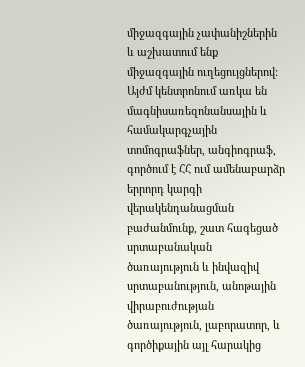միջազգային չափանիշներին և աշխատում ենք միջազգային ուղեցույցներով: Այժմ կենտրոնում առկա են մագնիսառեզոնանսային և համակարգչային տոմոգրաֆներ, անգիոգրաֆ, գործում է ՀՀ ում ամենաբարձր երրորդ կարգի վերակենդանացման բաժանմունք, շատ հագեցած սրտաբանական ծառայություն և ինվազիվ սրտաբանություն, անոթային վիրաբուժության ծառայություն, լաբորատոր, և գործիքային այլ հարակից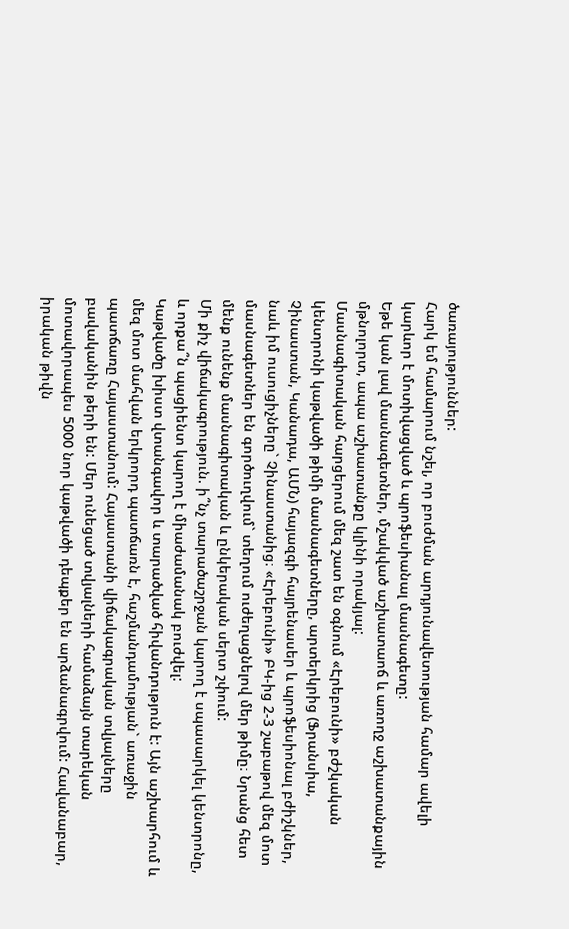ծառայություններ:
Հարկ եմ համարում նշել, որ բուժման արդյունավետության համար ավելի կարևոր է մոտիվացված և պրոֆեսիանալ մասնագետը:
Եթե կան լավ մասնագետներ, մշակված աշխատաոճ և առողջ աշխատանքային մթնոլորտ, ապա աշխատանքը կլինի որակյալ:
Մասնագիտական հարցերում մեզ շատ են օգնում «Էրեբունի» բժշկական կենտրոնի կաթվածի թիմի մասնագետները, արտերկրից (Ֆրանսիա, Չինաստան, Կանադա, ԱՄՆ) հայազգի հայրենասեր և պրոֆեսիոնալ բժիշկներ, նաև իմ ուսուցիչները` Չինաստանից։ «Էրեբունի» ԲԿ-ից 2-3 շաբաթով մեզ մոտ մասնագետներ են գործուղվում` տեղում ուժեղացնելով մեր թիմը։ Նրանց հետ մենք ունենք մասնագիտական և ընկերական սերտ շփում:
Մի քիչ վիճակագրություն. ի՞նչ տարածաշրջան կարող է սպասարկել կենտրոնը, և որքա՞ն պացիենտ կարող է միաժամանակ բուժվել:
Կաթվածը խիստ վտանգավոր և տարածված հիվանդություն է: Այն աշխարհում և մեզ մոտ մահվան երկրորդ պատճառն է, հաշմանդամության` առաջին պատճառը Հայաստանում: Հայաստանի վիճակագրական տվյալները բավականին թերի են: Մեր ունեցած տվյալների համաձայն տարեկան մոտավորապես 5000 նոր կաթվածի դեպքեր են արձանագրվում: Հավանաբար, իրական թիվն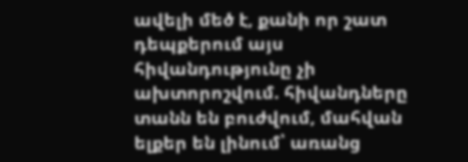ավելի մեծ է, քանի որ շատ դեպքերում այս հիվանդությունը չի ախտորոշվում. հիվանդները տանն են բուժվում, մահվան ելքեր են լինում՝ առանց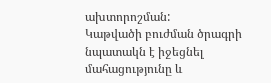ախտորոշման:
Կաթվածի բուժման ծրագրի նպատակն է իջեցնել մահացությունը և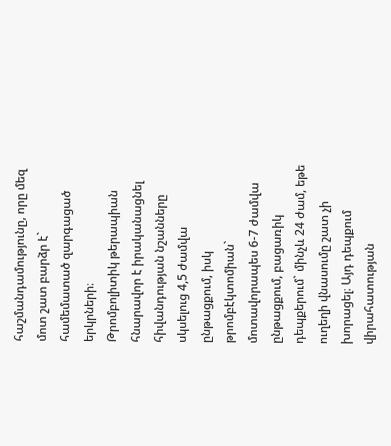հաշմանդամությունը, որը մեզ մոտ շատ բարձր է` համեմատած զարգացած երկրների։
Թրոմբոլիտիկ թերապիան հնարավոր է իրականացնել հիվանդության նշանները սկսելուց 4,5 ժամվա ընթացքում, իսկ թրոմբէկտոմիան` մոտավորապես 6-7 ժամվա ընթացքում, բացառիկ դեպքերում` մինչև 24 ժամ, եթե ուղեղի վնասումը շատ չի խորացել։ Այդ դեպքում վիրահատության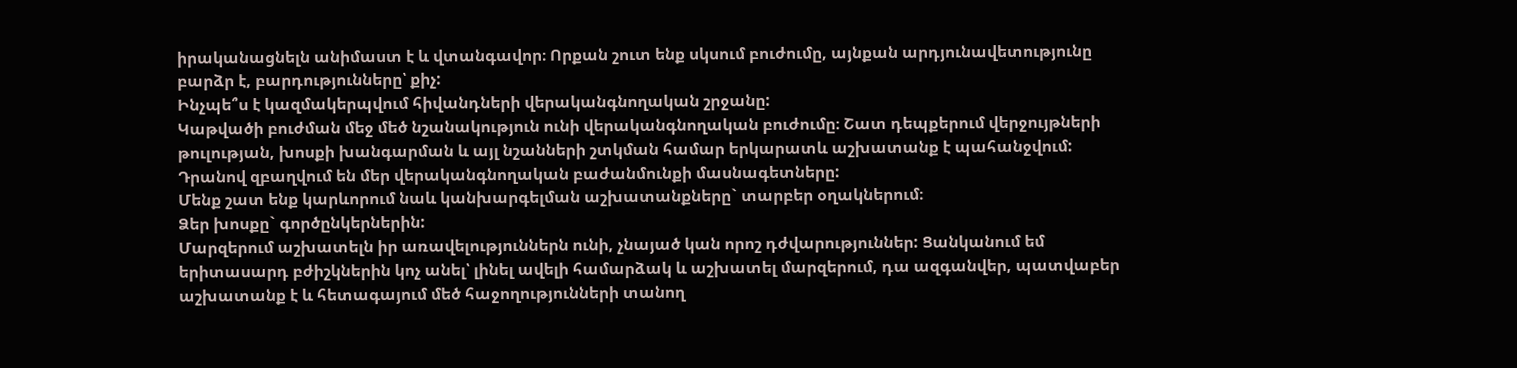իրականացնելն անիմաստ է և վտանգավոր։ Որքան շուտ ենք սկսում բուժումը, այնքան արդյունավետությունը բարձր է, բարդությունները՝ քիչ:
Ինչպե՞ս է կազմակերպվում հիվանդների վերականգնողական շրջանը:
Կաթվածի բուժման մեջ մեծ նշանակություն ունի վերականգնողական բուժումը։ Շատ դեպքերում վերջույթների թուլության, խոսքի խանգարման և այլ նշանների շտկման համար երկարատև աշխատանք է պահանջվում: Դրանով զբաղվում են մեր վերականգնողական բաժանմունքի մասնագետները:
Մենք շատ ենք կարևորում նաև կանխարգելման աշխատանքները` տարբեր օղակներում։
Ձեր խոսքը` գործընկերներին:
Մարզերում աշխատելն իր առավելություններն ունի, չնայած կան որոշ դժվարություններ: Ցանկանում եմ երիտասարդ բժիշկներին կոչ անել՝ լինել ավելի համարձակ և աշխատել մարզերում, դա ազգանվեր, պատվաբեր աշխատանք է և հետագայում մեծ հաջողությունների տանող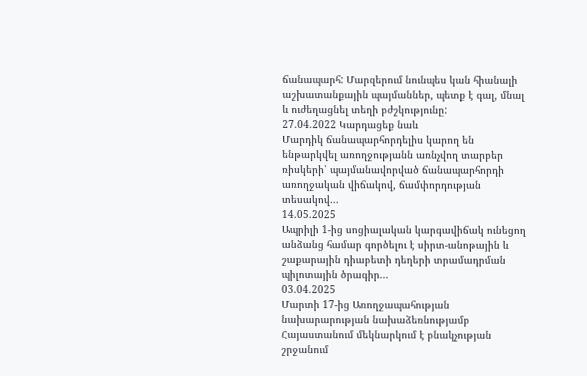ճանապարհ: Մարզերում նունպես կան հիանալի աշխատանքային պայմաններ, պետք է գալ, մնալ և ուժեղացնել տեղի բժշկությունը:
27.04.2022 Կարդացեք նաև
Մարդիկ ճանապարհորդելիս կարող են ենթարկվել առողջությանն առնչվող տարբեր ռիսկերի՝ պայմանավորված ճանապարհորդի առողջական վիճակով, ճամփորդության տեսակով...
14.05.2025
Ապրիլի 1-ից սոցիալական կարգավիճակ ունեցող անձանց համար գործելու է սիրտ-անոթային և շաքարային դիաբետի դեղերի տրամադրման պիլոտային ծրագիր...
03.04.2025
Մարտի 17-ից Առողջապահության նախարարության նախաձեռնությամբ Հայաստանում մեկնարկում է բնակչության շրջանում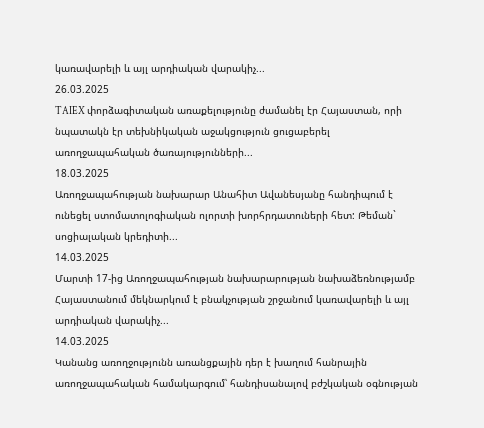կառավարելի և այլ արդիական վարակիչ...
26.03.2025
TAIEX փորձագիտական առաքելությունը ժամանել էր Հայաստան, որի նպատակն էր տեխնիկական աջակցություն ցուցաբերել առողջապահական ծառայությունների...
18.03.2025
Առողջապահության նախարար Անահիտ Ավանեսյանը հանդիպում է ունեցել ստոմատոլոգիական ոլորտի խորհրդատուների հետ: Թեման` սոցիալական կրեդիտի...
14.03.2025
Մարտի 17-ից Առողջապահության նախարարության նախաձեռնությամբ Հայաստանում մեկնարկում է բնակչության շրջանում կառավարելի և այլ արդիական վարակիչ...
14.03.2025
Կանանց առողջությունն առանցքային դեր է խաղում հանրային առողջապահական համակարգում՝ հանդիսանալով բժշկական օգնության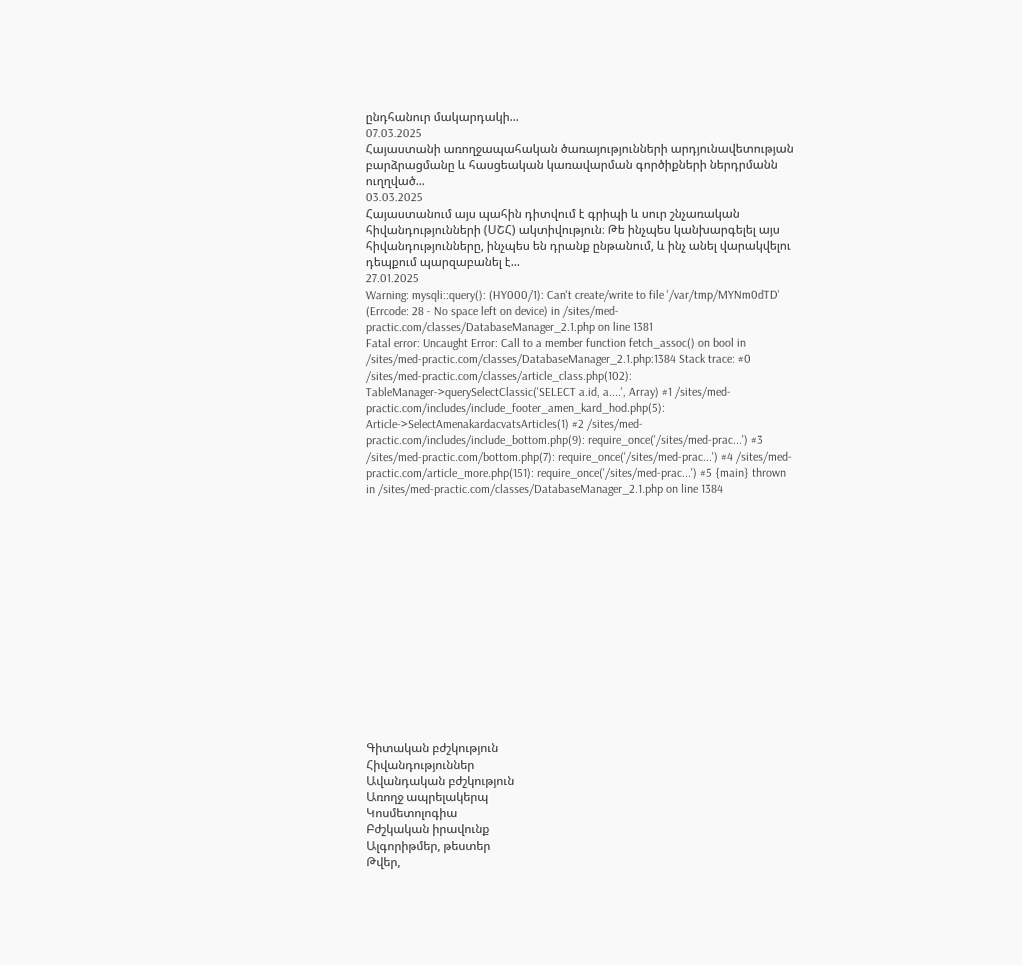ընդհանուր մակարդակի...
07.03.2025
Հայաստանի առողջապահական ծառայությունների արդյունավետության բարձրացմանը և հասցեական կառավարման գործիքների ներդրմանն ուղղված...
03.03.2025
Հայաստանում այս պահին դիտվում է գրիպի և սուր շնչառական հիվանդությունների (ՍՇՀ) ակտիվություն։ Թե ինչպես կանխարգելել այս հիվանդությունները, ինչպես են դրանք ընթանում, և ինչ անել վարակվելու դեպքում պարզաբանել է...
27.01.2025
Warning: mysqli::query(): (HY000/1): Can't create/write to file '/var/tmp/MYNm0dTD' (Errcode: 28 - No space left on device) in /sites/med-practic.com/classes/DatabaseManager_2.1.php on line 1381
Fatal error: Uncaught Error: Call to a member function fetch_assoc() on bool in /sites/med-practic.com/classes/DatabaseManager_2.1.php:1384 Stack trace: #0 /sites/med-practic.com/classes/article_class.php(102): TableManager->querySelectClassic('SELECT a.id, a....', Array) #1 /sites/med-practic.com/includes/include_footer_amen_kard_hod.php(5): Article->SelectAmenakardacvatsArticles(1) #2 /sites/med-practic.com/includes/include_bottom.php(9): require_once('/sites/med-prac...') #3 /sites/med-practic.com/bottom.php(7): require_once('/sites/med-prac...') #4 /sites/med-practic.com/article_more.php(151): require_once('/sites/med-prac...') #5 {main} thrown in /sites/med-practic.com/classes/DatabaseManager_2.1.php on line 1384















Գիտական բժշկություն
Հիվանդություններ
Ավանդական բժշկություն
Առողջ ապրելակերպ
Կոսմետոլոգիա
Բժշկական իրավունք
Ալգորիթմեր, թեստեր
Թվեր,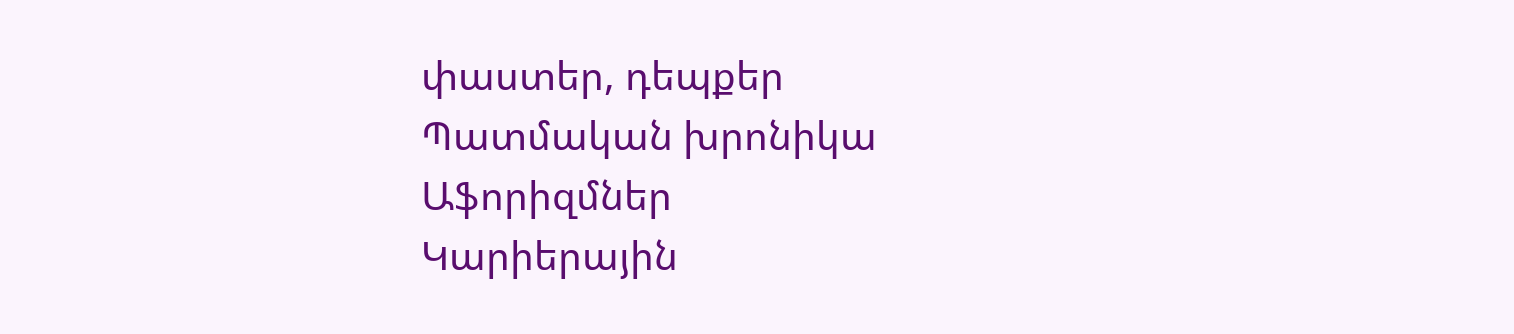փաստեր, դեպքեր
Պատմական խրոնիկա
Աֆորիզմներ
Կարիերային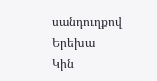սանդուղքով
Երեխա
Կին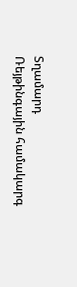Տղամարդ
Ռեյթինգային համակարգ